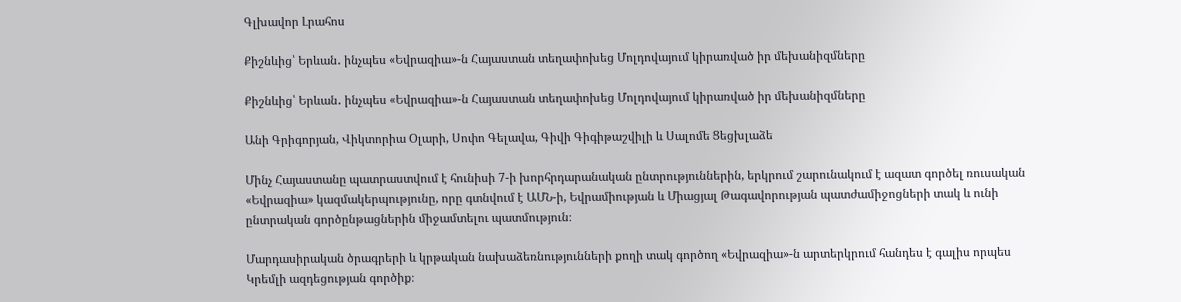Գլխավոր Լրահոս

Քիշնևից՝ Երևան․ ինչպես «Եվրազիա»-ն Հայաստան տեղափոխեց Մոլդովայում կիրառված իր մեխանիզմները

Քիշնևից՝ Երևան․ ինչպես «Եվրազիա»-ն Հայաստան տեղափոխեց Մոլդովայում կիրառված իր մեխանիզմները

Անի Գրիգորյան, Վիկտորիա Օլարի, Սոփո Գելավա, Գիվի Գիգիթաշվիլի և Սալոմե Ցեցխլաձե

Մինչ Հայաստանը պատրաստվում է հունիսի 7-ի խորհրդարանական ընտրություններին, երկրում շարունակում է ազատ գործել ռուսական «Եվրազիա» կազմակերպությունը, որը գտնվում է ԱՄՆ-ի, Եվրամիության և Միացյալ Թագավորության պատժամիջոցների տակ և ունի ընտրական գործընթացներին միջամտելու պատմություն։

Մարդասիրական ծրագրերի և կրթական նախաձեռնությունների քողի տակ գործող «Եվրազիա»-ն արտերկրում հանդես է գալիս որպես Կրեմլի ազդեցության գործիք։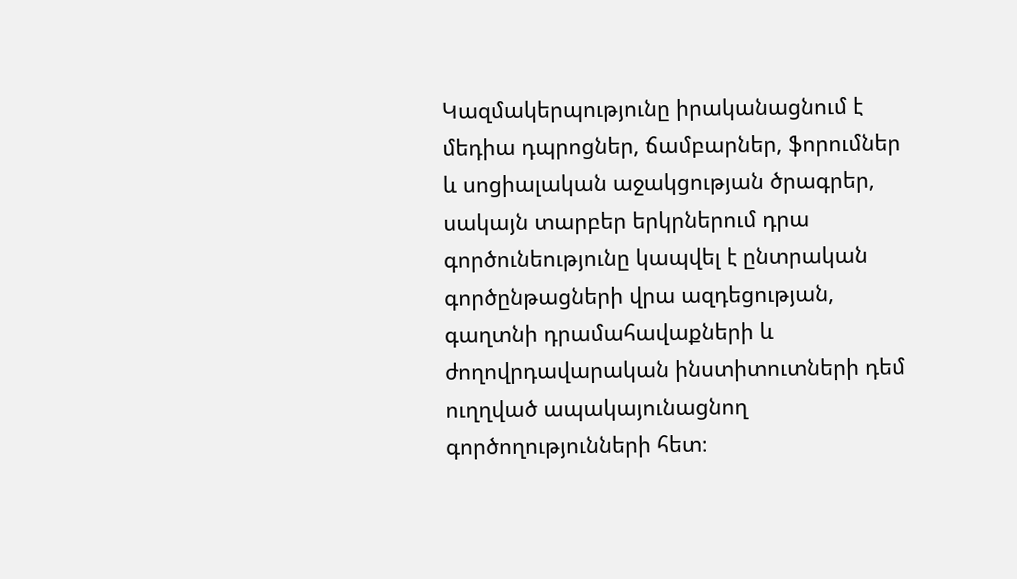Կազմակերպությունը իրականացնում է մեդիա դպրոցներ, ճամբարներ, ֆորումներ և սոցիալական աջակցության ծրագրեր, սակայն տարբեր երկրներում դրա գործունեությունը կապվել է ընտրական գործընթացների վրա ազդեցության, գաղտնի դրամահավաքների և ժողովրդավարական ինստիտուտների դեմ ուղղված ապակայունացնող գործողությունների հետ։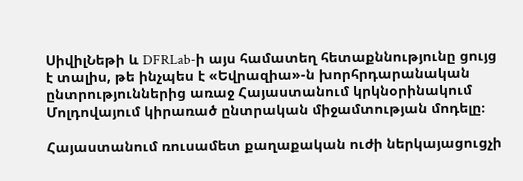ՍիվիլՆեթի և DFRLab-ի այս համատեղ հետաքննությունը ցույց է տալիս, թե ինչպես է «Եվրազիա»-ն խորհրդարանական ընտրություններից առաջ Հայաստանում կրկնօրինակում Մոլդովայում կիրառած ընտրական միջամտության մոդելը։

Հայաստանում ռուսամետ քաղաքական ուժի ներկայացուցչի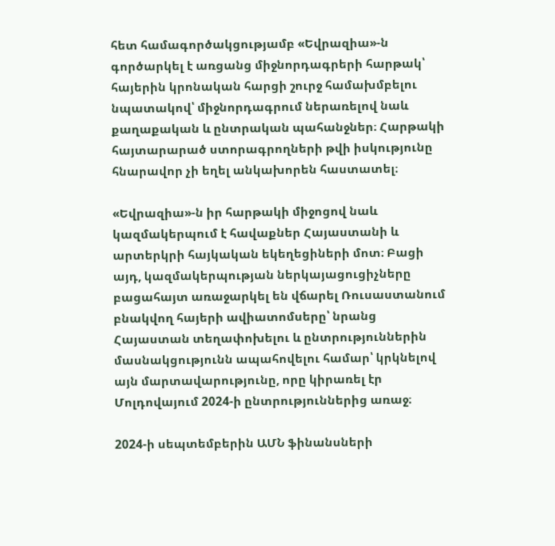հետ համագործակցությամբ «Եվրազիա»-ն գործարկել է առցանց միջնորդագրերի հարթակ՝ հայերին կրոնական հարցի շուրջ համախմբելու նպատակով՝ միջնորդագրում ներառելով նաև քաղաքական և ընտրական պահանջներ։ Հարթակի հայտարարած ստորագրողների թվի իսկությունը հնարավոր չի եղել անկախորեն հաստատել։

«Եվրազիա»-ն իր հարթակի միջոցով նաև կազմակերպում է հավաքներ Հայաստանի և արտերկրի հայկական եկեղեցիների մոտ։ Բացի այդ, կազմակերպության ներկայացուցիչները բացահայտ առաջարկել են վճարել Ռուսաստանում բնակվող հայերի ավիատոմսերը՝ նրանց Հայաստան տեղափոխելու և ընտրություններին մասնակցությունն ապահովելու համար՝ կրկնելով այն մարտավարությունը, որը կիրառել էր Մոլդովայում 2024-ի ընտրություններից առաջ։

2024-ի սեպտեմբերին ԱՄՆ ֆինանսների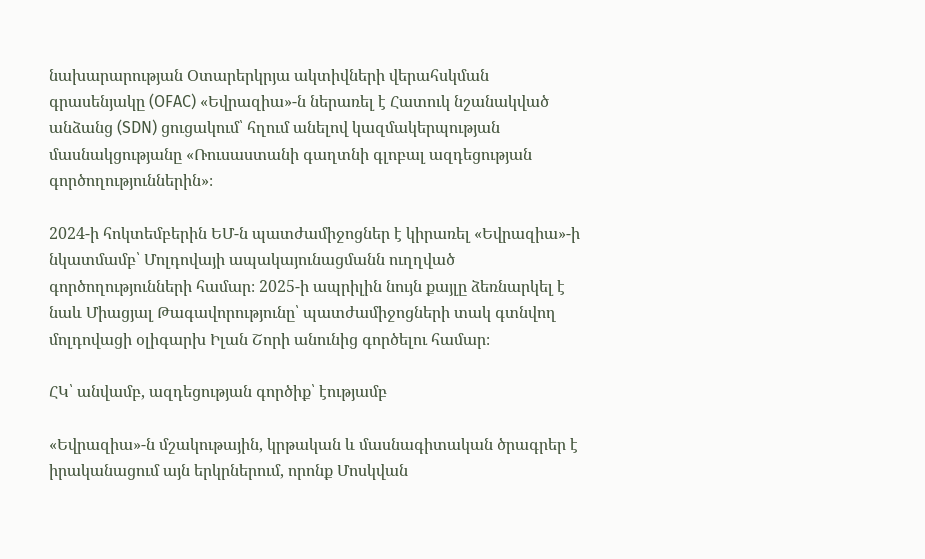նախարարության Օտարերկրյա ակտիվների վերահսկման գրասենյակը (OFAC) «Եվրազիա»-ն ներառել է Հատուկ նշանակված անձանց (SDN) ցուցակում՝ հղում անելով կազմակերպության մասնակցությանը «Ռուսաստանի գաղտնի գլոբալ ազդեցության գործողություններին»։

2024-ի հոկտեմբերին ԵՄ-ն պատժամիջոցներ է կիրառել «Եվրազիա»-ի նկատմամբ՝ Մոլդովայի ապակայունացմանն ուղղված գործողությունների համար։ 2025-ի ապրիլին նույն քայլը ձեռնարկել է նաև Միացյալ Թագավորությունը՝ պատժամիջոցների տակ գտնվող մոլդովացի օլիգարխ Իլան Շորի անունից գործելու համար։

ՀԿ՝ անվամբ, ազդեցության գործիք՝ էությամբ

«Եվրազիա»-ն մշակութային, կրթական և մասնագիտական ծրագրեր է իրականացում այն երկրներում, որոնք Մոսկվան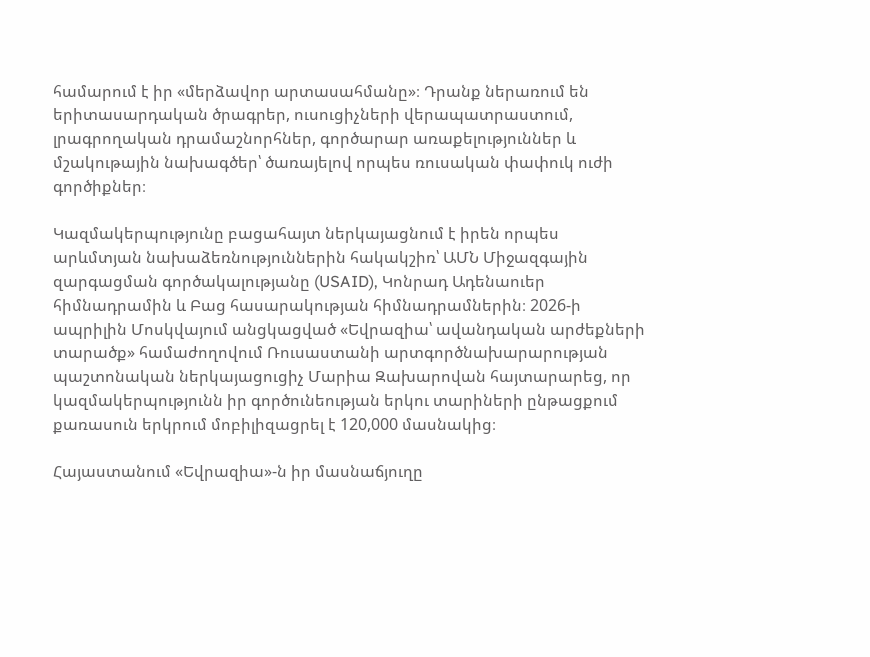համարում է իր «մերձավոր արտասահմանը»։ Դրանք ներառում են երիտասարդական ծրագրեր, ուսուցիչների վերապատրաստում, լրագրողական դրամաշնորհներ, գործարար առաքելություններ և մշակութային նախագծեր՝ ծառայելով որպես ռուսական փափուկ ուժի գործիքներ։

Կազմակերպությունը բացահայտ ներկայացնում է իրեն որպես արևմտյան նախաձեռնություններին հակակշիռ՝ ԱՄՆ Միջազգային զարգացման գործակալությանը (USAID), Կոնրադ Ադենաուեր հիմնադրամին և Բաց հասարակության հիմնադրամներին։ 2026-ի ապրիլին Մոսկվայում անցկացված «Եվրազիա՝ ավանդական արժեքների տարածք» համաժողովում Ռուսաստանի արտգործնախարարության պաշտոնական ներկայացուցիչ Մարիա Զախարովան հայտարարեց, որ կազմակերպությունն իր գործունեության երկու տարիների ընթացքում քառասուն երկրում մոբիլիզացրել է 120,000 մասնակից։

Հայաստանում «Եվրազիա»-ն իր մասնաճյուղը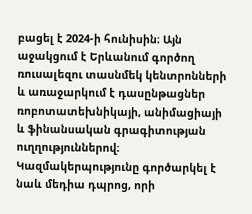բացել է 2024-ի հունիսին։ Այն աջակցում է Երևանում գործող ռուսալեզու տասնմեկ կենտրոնների և առաջարկում է դասընթացներ ռոբոտատեխնիկայի, անիմացիայի և ֆինանսական գրագիտության ուղղություններով։ Կազմակերպությունը գործարկել է նաև մեդիա դպրոց, որի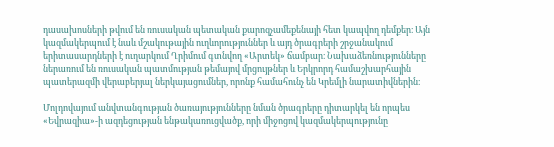դասախոսների թվում են ռուսական պետական քարոզչամեքենայի հետ կապվող դեմքեր։ Այն կազմակերպում է նաև մշակութային ուղևորություններ և այդ ծրագրերի շրջանակում երիտասարդների է ուղարկում Ղրիմում գտնվող «Արտեկ» ճամբար։ Նախաձեռնությունները ներառում են ռուսական պատմության թեմայով մրցույթներ և Երկրորդ համաշխարհային պատերազմի վերաբերյալ ներկայացումներ, որոնք համահունչ են Կրեմլի նարատիվներին։

Մոլդովայում անվտանգության ծառայությունները նման ծրագրերը դիտարկել են որպես «Եվրազիա»-ի ազդեցության ենթակառուցվածք, որի միջոցով կազմակերպությունը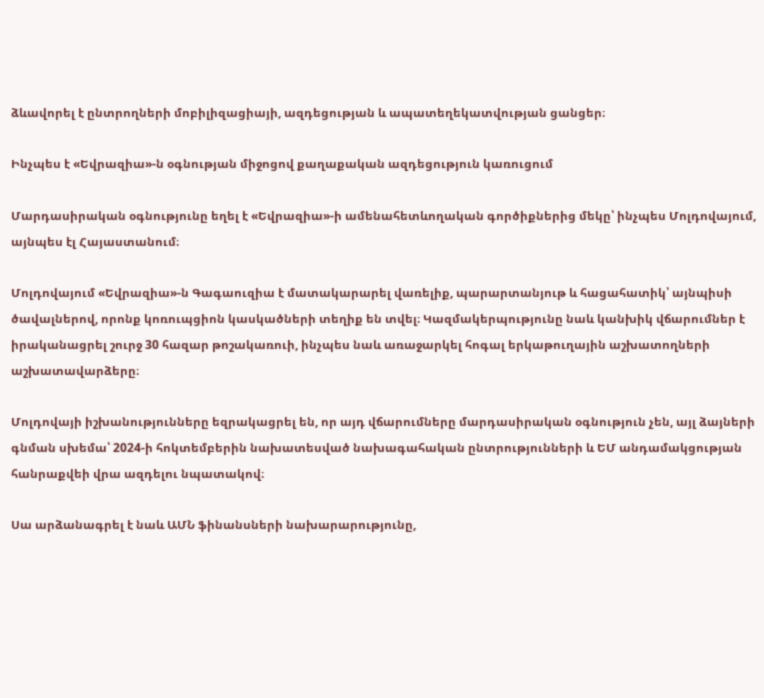ձևավորել է ընտրողների մոբիլիզացիայի, ազդեցության և ապատեղեկատվության ցանցեր։

Ինչպես է «Եվրազիա»-ն օգնության միջոցով քաղաքական ազդեցություն կառուցում

Մարդասիրական օգնությունը եղել է «Եվրազիա»-ի ամենահետևողական գործիքներից մեկը՝ ինչպես Մոլդովայում, այնպես էլ Հայաստանում։

Մոլդովայում «Եվրազիա»-ն Գագաուզիա է մատակարարել վառելիք, պարարտանյութ և հացահատիկ՝ այնպիսի ծավալներով, որոնք կոռուպցիոն կասկածների տեղիք են տվել։ Կազմակերպությունը նաև կանխիկ վճարումներ է իրականացրել շուրջ 30 հազար թոշակառուի, ինչպես նաև առաջարկել հոգալ երկաթուղային աշխատողների աշխատավարձերը։

Մոլդովայի իշխանությունները եզրակացրել են, որ այդ վճարումները մարդասիրական օգնություն չեն, այլ ձայների գնման սխեմա՝ 2024-ի հոկտեմբերին նախատեսված նախագահական ընտրությունների և ԵՄ անդամակցության հանրաքվեի վրա ազդելու նպատակով։

Սա արձանագրել է նաև ԱՄՆ ֆինանսների նախարարությունը,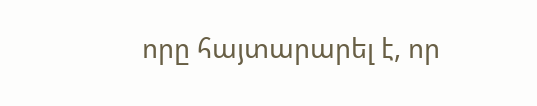որը հայտարարել է, որ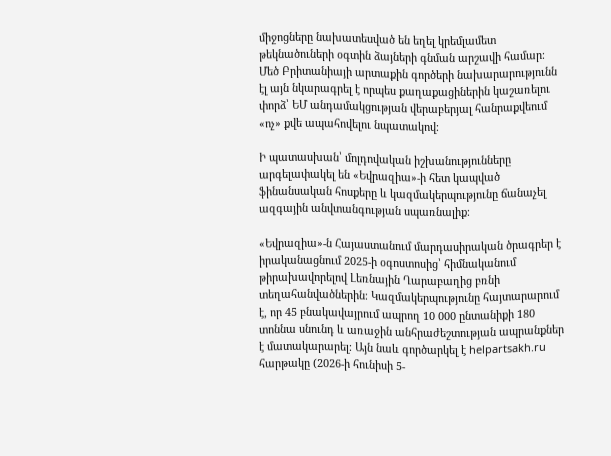միջոցները նախատեսված են եղել կրեմլամետ թեկնածուների օգտին ձայների գնման արշավի համար։ Մեծ Բրիտանիայի արտաքին գործերի նախարարությունն էլ այն նկարագրել է որպես քաղաքացիներին կաշառելու փորձ՝ ԵՄ անդամակցության վերաբերյալ հանրաքվեում «ոչ» քվե ապահովելու նպատակով։

Ի պատասխան՝ մոլդովական իշխանությունները արգելափակել են «Եվրազիա»-ի հետ կապված ֆինանսական հոսքերը և կազմակերպությունը ճանաչել ազգային անվտանգության սպառնալիք։

«Եվրազիա»-ն Հայաստանում մարդասիրական ծրագրեր է իրականացնում 2025-ի օգոստոսից՝ հիմնականում թիրախավորելով Լեռնային Ղարաբաղից բռնի տեղահանվածներին։ Կազմակերպությունը հայտարարում է, որ 45 բնակավայրում ապրող 10 000 ընտանիքի 180 տոննա սնունդ և առաջին անհրաժեշտության ապրանքներ է մատակարարել։ Այն նաև գործարկել է helpartsakh.ru հարթակը (2026-ի հունիսի 5-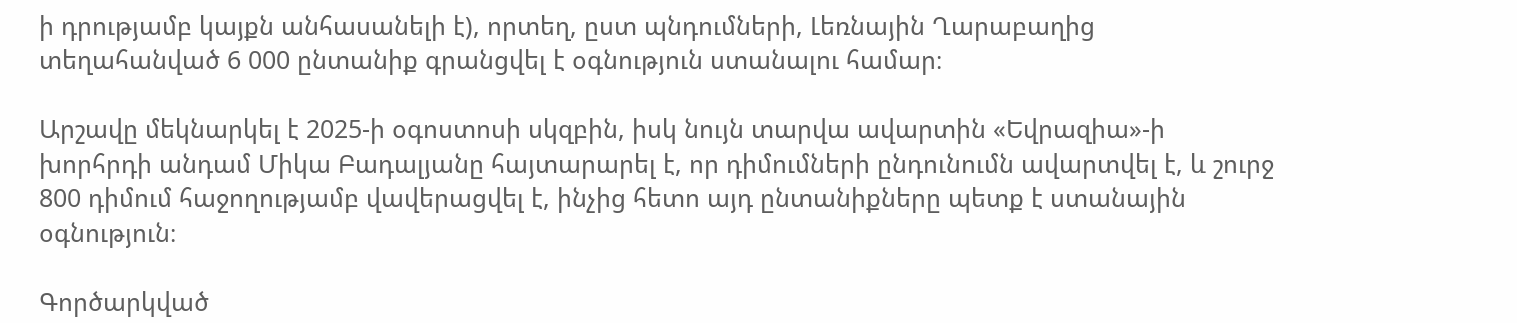ի դրությամբ կայքն անհասանելի է), որտեղ, ըստ պնդումների, Լեռնային Ղարաբաղից տեղահանված 6 000 ընտանիք գրանցվել է օգնություն ստանալու համար։

Արշավը մեկնարկել է 2025-ի օգոստոսի սկզբին, իսկ նույն տարվա ավարտին «Եվրազիա»-ի խորհրդի անդամ Միկա Բադալյանը հայտարարել է, որ դիմումների ընդունումն ավարտվել է, և շուրջ 800 դիմում հաջողությամբ վավերացվել է, ինչից հետո այդ ընտանիքները պետք է ստանային օգնություն։

Գործարկված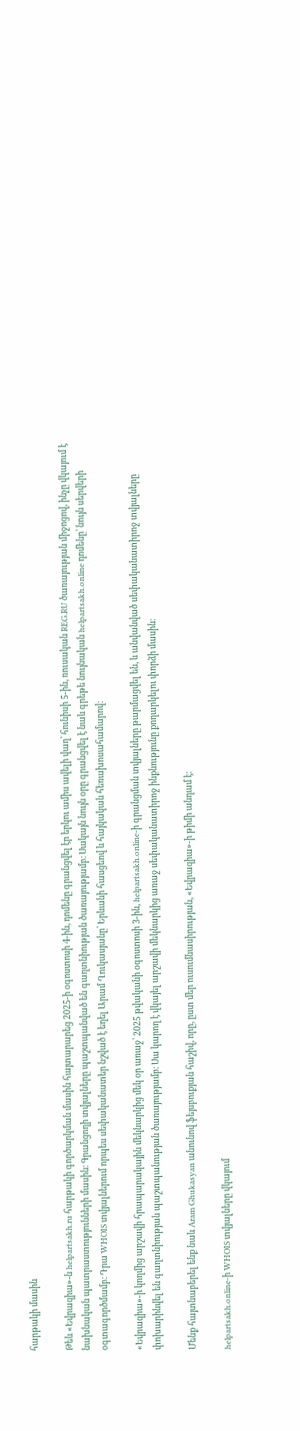հարթակի մասին

Թեև «Եվրազիա»-ն helpartsakh.ru հարթակի գործարկման մասին հայտարարեց 2025-ի օգոստոսի 4-ին, դոմենը գրանցվել էր երկու ամիս ավելի վաղ՝ հունիսի 5-ին, ռուսական REG.RU ծառայության միջոցով, ինչը վկայում է նախնական պատրաստությունների մասին։ Գրանցողի տվյալները պաշտպանված են գաղտնիության ծառայությամբ։ Սակայն նույն օրը գրանցվել է նաև գրեթե նույնական helpartsakh.online դոմենը՝ նույն սերվերի օգտագործմամբ։ Դրա WHOIS տվյալներում որպես սեփականատեր նշված է եղել Արամ Ղուկասյանը՝ Երևանի հասցեով և հայկական հեռախոսահամարով։

«Եվրազիա»-ի կողմից արշավի հրապարակային մեկնարկից մեկ օր առաջ՝ 2025 թվականի օգոստոսի 3-ին, helpartsakh.online-ի գրանցման տվյալները թարմացվել են, և անվանված սեփականատիրոջ տվյալները փոխարինվել են գաղտնիության պաշտպանության ծառայությամբ։ Սա կարող է վկայել արշավի մեկնարկից առաջ սեփականատիրոջ ինքնությունը քողարկելու փորձի մասին։

Մենք հայտնաբերել ենք նաև Aram Ghukasyan անունով ֆեյսբուքյան հաշիվ, որը, ըստ մեր ուսումնասիրության, «Եվրազիա»-ի թիմի անդամ է։

helpartsakh.online-ի WHOIS տվյալները վկայում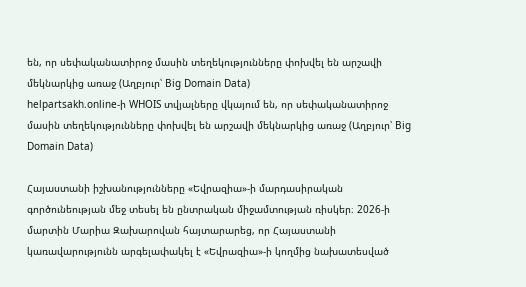են, որ սեփականատիրոջ մասին տեղեկությունները փոխվել են արշավի մեկնարկից առաջ (Աղբյուր՝ Big Domain Data)
helpartsakh.online-ի WHOIS տվյալները վկայում են, որ սեփականատիրոջ մասին տեղեկությունները փոխվել են արշավի մեկնարկից առաջ (Աղբյուր՝ Big Domain Data)

Հայաստանի իշխանությունները «Եվրազիա»-ի մարդասիրական գործունեության մեջ տեսել են ընտրական միջամտության ռիսկեր։ 2026-ի մարտին Մարիա Զախարովան հայտարարեց, որ Հայաստանի կառավարությունն արգելափակել է «Եվրազիա»-ի կողմից նախատեսված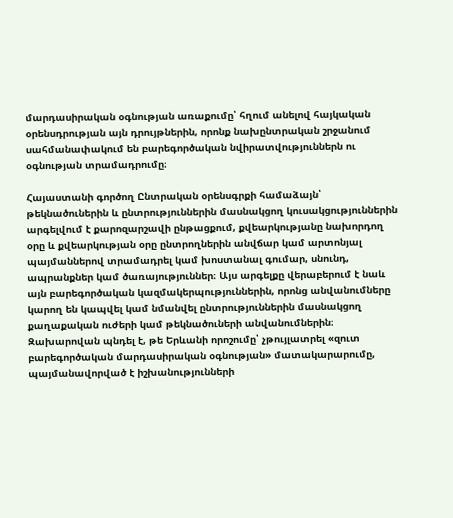մարդասիրական օգնության առաքումը՝ հղում անելով հայկական օրենսդրության այն դրույթներին, որոնք նախընտրական շրջանում սահմանափակում են բարեգործական նվիրատվություններն ու օգնության տրամադրումը։

Հայաստանի գործող Ընտրական օրենսգրքի համաձայն՝ թեկնածուներին և ընտրություններին մասնակցող կուսակցություններին արգելվում է քարոզարշավի ընթացքում, քվեարկությանը նախորդող օրը և քվեարկության օրը ընտրողներին անվճար կամ արտոնյալ պայմաններով տրամադրել կամ խոստանալ գումար, սնունդ, ապրանքներ կամ ծառայություններ։ Այս արգելքը վերաբերում է նաև այն բարեգործական կազմակերպություններին, որոնց անվանումները կարող են կապվել կամ նմանվել ընտրություններին մասնակցող քաղաքական ուժերի կամ թեկնածուների անվանումներին։ Զախարովան պնդել է, թե Երևանի որոշումը՝ չթույլատրել «զուտ բարեգործական մարդասիրական օգնության» մատակարարումը, պայմանավորված է իշխանությունների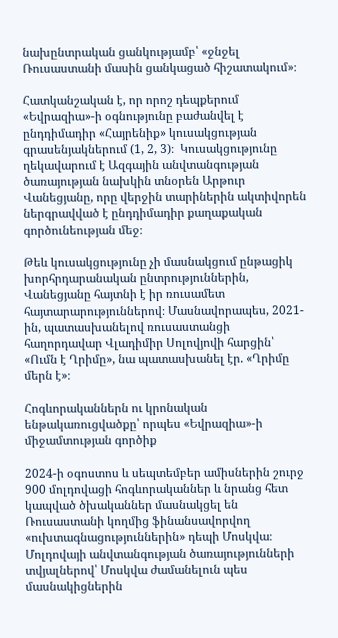նախընտրական ցանկությամբ՝ «ջնջել Ռուսաստանի մասին ցանկացած հիշատակում»։

Հատկանշական է, որ որոշ դեպքերում «Եվրազիա»-ի օգնությունը բաժանվել է ընդդիմադիր «Հայրենիք» կուսակցության գրասենյակներում (1, 2, 3)։  Կուսակցությունը ղեկավարում է Ազգային անվտանգության ծառայության նախկին տնօրեն Արթուր Վանեցյանը, որը վերջին տարիներին ակտիվորեն ներգրավված է ընդդիմադիր քաղաքական գործունեության մեջ։

Թեև կուսակցությունը չի մասնակցում ընթացիկ խորհրդարանական ընտրություններին, Վանեցյանը հայտնի է իր ռուսամետ հայտարարություններով։ Մասնավորապես, 2021-ին, պատասխանելով ռուսաստանցի հաղորդավար Վլադիմիր Սոլովյովի հարցին՝ «Ումն է Ղրիմը», նա պատասխանել էր. «Ղրիմը մերն է»։

Հոգևորականներն ու կրոնական ենթակառուցվածքը՝ որպես «Եվրազիա»-ի միջամտության գործիք

2024-ի օգոստոս և սեպտեմբեր ամիսներին շուրջ 900 մոլդովացի հոգևորականներ և նրանց հետ կապված ծխականներ մասնակցել են Ռուսաստանի կողմից ֆինանսավորվող «ուխտագնացություններին» դեպի Մոսկվա։ Մոլդովայի անվտանգության ծառայությունների տվյալներով՝ Մոսկվա ժամանելուն պես մասնակիցներին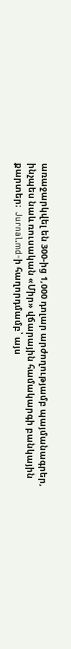առաջարկվել են 300-ից 1,000 դոլար արժողությամբ պայմանագրեր, ինչպես նաև ռուսական «Միր» վճարային համակարգի բանկային քարտեր։  Jurnal.md-ի հաղորդմամբ՝ այս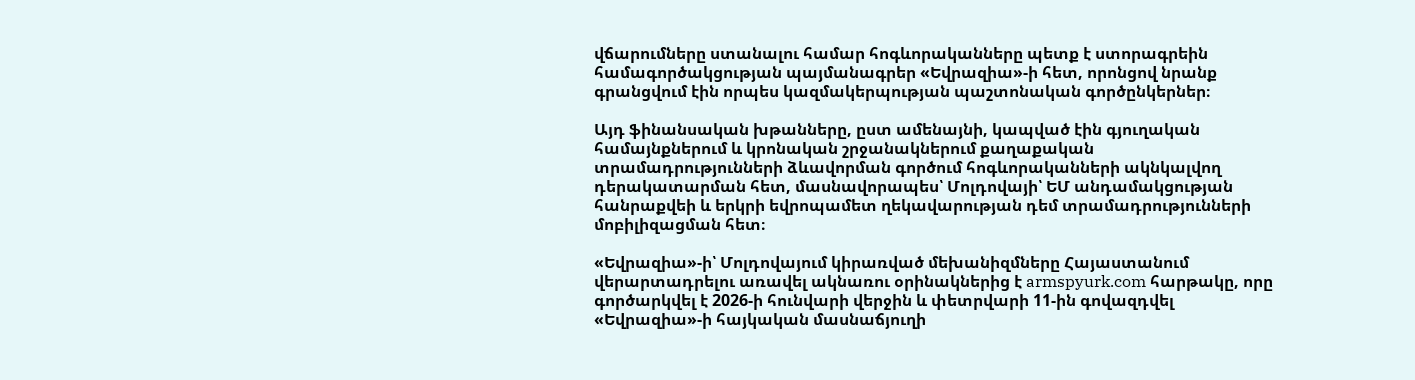վճարումները ստանալու համար հոգևորականները պետք է ստորագրեին համագործակցության պայմանագրեր «Եվրազիա»-ի հետ, որոնցով նրանք գրանցվում էին որպես կազմակերպության պաշտոնական գործընկերներ։

Այդ ֆինանսական խթանները, ըստ ամենայնի, կապված էին գյուղական համայնքներում և կրոնական շրջանակներում քաղաքական տրամադրությունների ձևավորման գործում հոգևորականների ակնկալվող դերակատարման հետ, մասնավորապես՝ Մոլդովայի՝ ԵՄ անդամակցության հանրաքվեի և երկրի եվրոպամետ ղեկավարության դեմ տրամադրությունների մոբիլիզացման հետ։

«Եվրազիա»-ի՝ Մոլդովայում կիրառված մեխանիզմները Հայաստանում վերարտադրելու առավել ակնառու օրինակներից է armspyurk.com հարթակը, որը գործարկվել է 2026-ի հունվարի վերջին և փետրվարի 11-ին գովազդվել «Եվրազիա»-ի հայկական մասնաճյուղի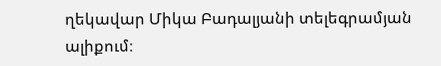ղեկավար Միկա Բադալյանի տելեգրամյան ալիքում։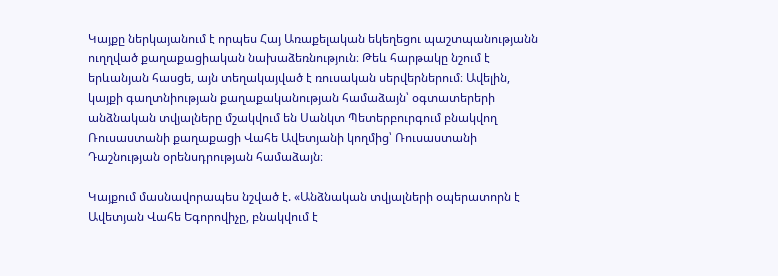Կայքը ներկայանում է որպես Հայ Առաքելական եկեղեցու պաշտպանությանն ուղղված քաղաքացիական նախաձեռնություն։ Թեև հարթակը նշում է երևանյան հասցե, այն տեղակայված է ռուսական սերվերներում։ Ավելին, կայքի գաղտնիության քաղաքականության համաձայն՝ օգտատերերի անձնական տվյալները մշակվում են Սանկտ Պետերբուրգում բնակվող Ռուսաստանի քաղաքացի Վահե Ավետյանի կողմից՝ Ռուսաստանի Դաշնության օրենսդրության համաձայն։

Կայքում մասնավորապես նշված է. «Անձնական տվյալների օպերատորն է Ավետյան Վահե Եգորովիչը, բնակվում է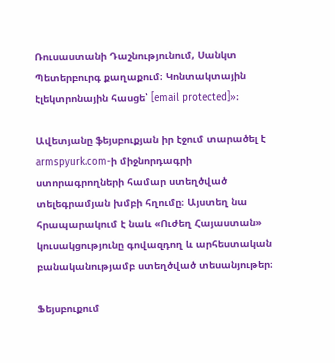Ռուսաստանի Դաշնությունում, Սանկտ Պետերբուրգ քաղաքում։ Կոնտակտային էլեկտրոնային հասցե՝ [email protected]»։

Ավետյանը ֆեյսբուքյան իր էջում տարածել է armspyurk.com-ի միջնորդագրի ստորագրողների համար ստեղծված տելեգրամյան խմբի հղումը։ Այստեղ նա հրապարակում է նաև «Ուժեղ Հայաստան» կուսակցությունը գովազդող և արհեստական բանականությամբ ստեղծված տեսանյութեր։

Ֆեյսբուքում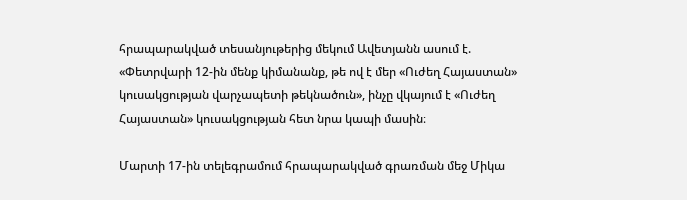հրապարակված տեսանյութերից մեկում Ավետյանն ասում է. «Փետրվարի 12-ին մենք կիմանանք, թե ով է մեր «Ուժեղ Հայաստան» կուսակցության վարչապետի թեկնածուն», ինչը վկայում է «Ուժեղ Հայաստան» կուսակցության հետ նրա կապի մասին։

Մարտի 17-ին տելեգրամում հրապարակված գրառման մեջ Միկա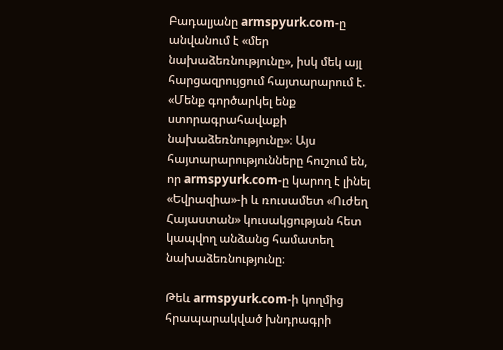Բադալյանը armspyurk.com-ը անվանում է «մեր նախաձեռնությունը», իսկ մեկ այլ հարցազրույցում հայտարարում է. «Մենք գործարկել ենք ստորագրահավաքի նախաձեռնությունը»։ Այս հայտարարությունները հուշում են, որ armspyurk.com-ը կարող է լինել «Եվրազիա»-ի և ռուսամետ «Ուժեղ Հայաստան» կուսակցության հետ կապվող անձանց համատեղ նախաձեռնությունը։

Թեև armspyurk.com-ի կողմից հրապարակված խնդրագրի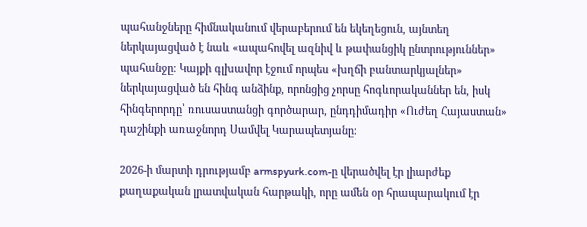պահանջները հիմնականում վերաբերում են եկեղեցուն, այնտեղ ներկայացված է նաև «ապահովել ազնիվ և թափանցիկ ընտրություններ» պահանջը։ Կայքի գլխավոր էջում որպես «խղճի բանտարկյալներ» ներկայացված են հինգ անձինք, որոնցից չորսը հոգևորականներ են, իսկ հինգերորդը՝ ռուսաստանցի գործարար, ընդդիմադիր «Ուժեղ Հայաստան» դաշինքի առաջնորդ Սամվել Կարապետյանը։

2026-ի մարտի դրությամբ armspyurk.com-ը վերածվել էր լիարժեք քաղաքական լրատվական հարթակի, որը ամեն օր հրապարակում էր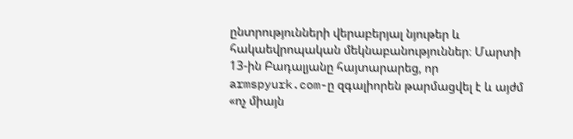ընտրությունների վերաբերյալ նյութեր և հակաեվրոպական մեկնաբանություններ։ Մարտի 13-ին Բադալյանը հայտարարեց, որ armspyurk.com-ը զգալիորեն թարմացվել է և այժմ «ոչ միայն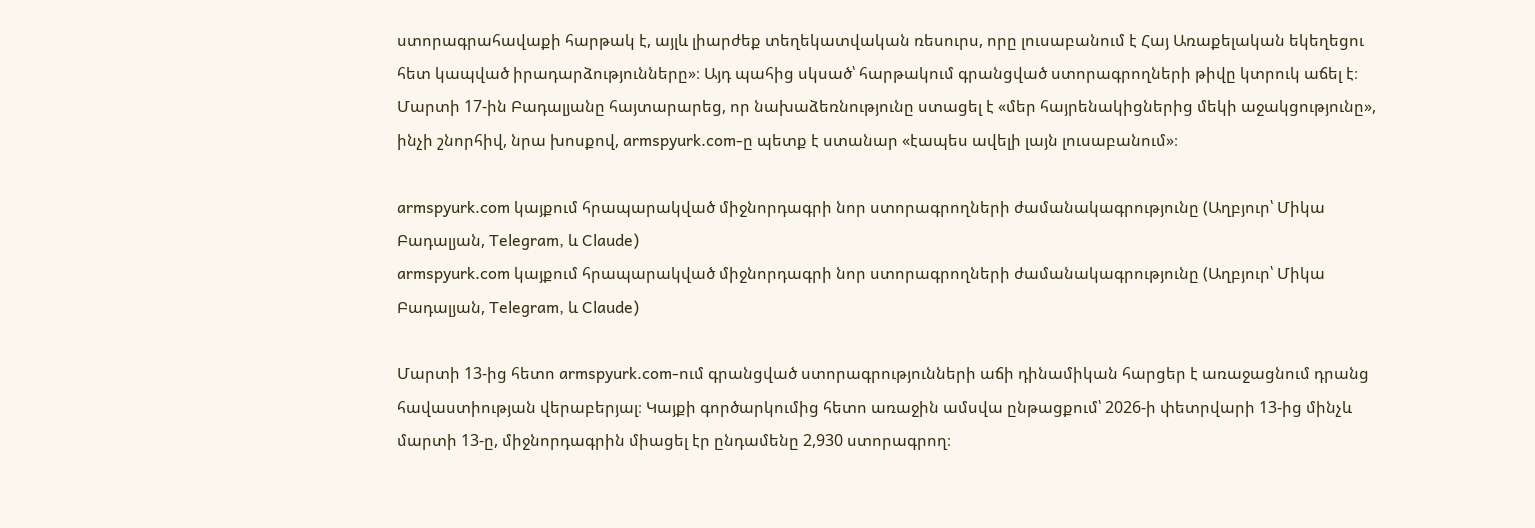ստորագրահավաքի հարթակ է, այլև լիարժեք տեղեկատվական ռեսուրս, որը լուսաբանում է Հայ Առաքելական եկեղեցու հետ կապված իրադարձությունները»։ Այդ պահից սկսած՝ հարթակում գրանցված ստորագրողների թիվը կտրուկ աճել է։ Մարտի 17-ին Բադալյանը հայտարարեց, որ նախաձեռնությունը ստացել է «մեր հայրենակիցներից մեկի աջակցությունը», ինչի շնորհիվ, նրա խոսքով, armspyurk.com-ը պետք է ստանար «էապես ավելի լայն լուսաբանում»։

armspyurk.com կայքում հրապարակված միջնորդագրի նոր ստորագրողների ժամանակագրությունը (Աղբյուր՝ Միկա Բադալյան, Telegram, և Claude)
armspyurk.com կայքում հրապարակված միջնորդագրի նոր ստորագրողների ժամանակագրությունը (Աղբյուր՝ Միկա Բադալյան, Telegram, և Claude)

Մարտի 13-ից հետո armspyurk.com-ում գրանցված ստորագրությունների աճի դինամիկան հարցեր է առաջացնում դրանց հավաստիության վերաբերյալ։ Կայքի գործարկումից հետո առաջին ամսվա ընթացքում՝ 2026-ի փետրվարի 13-ից մինչև մարտի 13-ը, միջնորդագրին միացել էր ընդամենը 2,930 ստորագրող։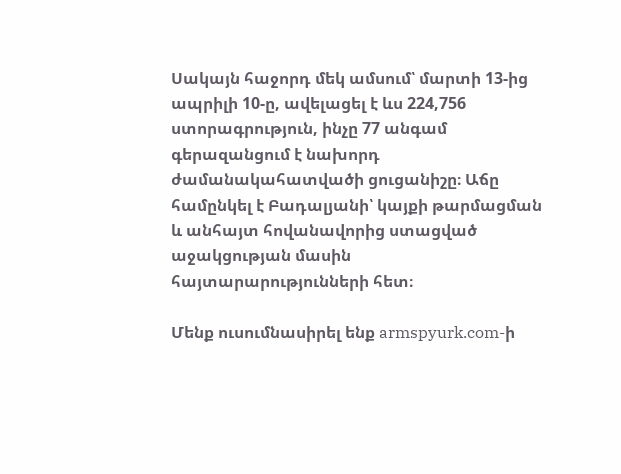Սակայն հաջորդ մեկ ամսում՝ մարտի 13-ից ապրիլի 10-ը, ավելացել է ևս 224,756 ստորագրություն, ինչը 77 անգամ գերազանցում է նախորդ ժամանակահատվածի ցուցանիշը։ Աճը համընկել է Բադալյանի՝ կայքի թարմացման և անհայտ հովանավորից ստացված աջակցության մասին հայտարարությունների հետ։

Մենք ուսումնասիրել ենք armspyurk.com-ի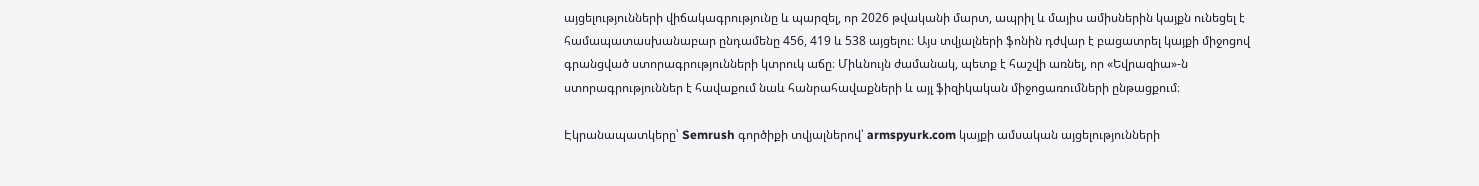այցելությունների վիճակագրությունը և պարզել, որ 2026 թվականի մարտ, ապրիլ և մայիս ամիսներին կայքն ունեցել է համապատասխանաբար ընդամենը 456, 419 և 538 այցելու։ Այս տվյալների ֆոնին դժվար է բացատրել կայքի միջոցով գրանցված ստորագրությունների կտրուկ աճը։ Միևնույն ժամանակ, պետք է հաշվի առնել, որ «Եվրազիա»-ն ստորագրություններ է հավաքում նաև հանրահավաքների և այլ ֆիզիկական միջոցառումների ընթացքում։

Էկրանապատկերը՝ Semrush գործիքի տվյալներով՝ armspyurk.com կայքի ամսական այցելությունների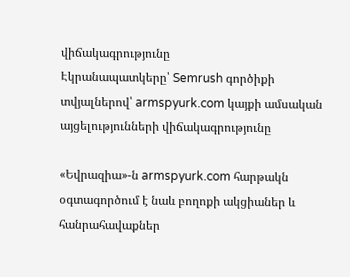վիճակագրությունը
Էկրանապատկերը՝ Semrush գործիքի տվյալներով՝ armspyurk.com կայքի ամսական այցելությունների վիճակագրությունը

«Եվրազիա»-ն armspyurk.com հարթակն օգտագործում է նաև բողոքի ակցիաներ և հանրահավաքներ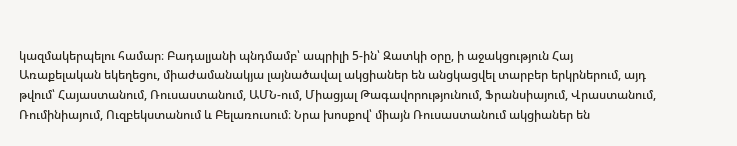կազմակերպելու համար։ Բադալյանի պնդմամբ՝ ապրիլի 5-ին՝ Զատկի օրը, ի աջակցություն Հայ Առաքելական եկեղեցու, միաժամանակյա լայնածավալ ակցիաներ են անցկացվել տարբեր երկրներում, այդ թվում՝ Հայաստանում, Ռուսաստանում, ԱՄՆ-ում, Միացյալ Թագավորությունում, Ֆրանսիայում, Վրաստանում, Ռումինիայում, Ուզբեկստանում և Բելառուսում։ Նրա խոսքով՝ միայն Ռուսաստանում ակցիաներ են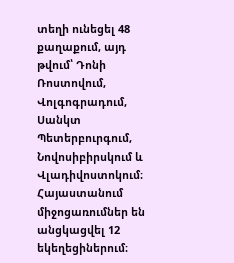տեղի ունեցել 48 քաղաքում, այդ թվում՝ Դոնի Ռոստովում, Վոլգոգրադում, Սանկտ Պետերբուրգում, Նովոսիբիրսկում և Վլադիվոստոկում։ Հայաստանում միջոցառումներ են անցկացվել 12 եկեղեցիներում։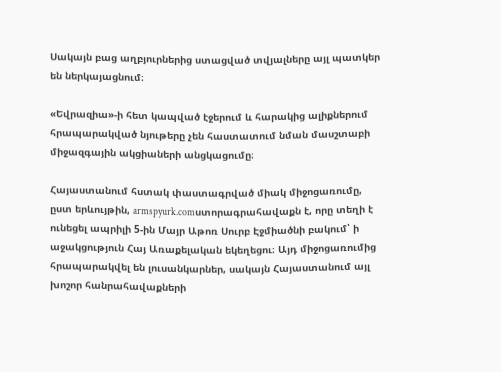Սակայն բաց աղբյուրներից ստացված տվյալները այլ պատկեր են ներկայացնում։

«Եվրազիա»-ի հետ կապված էջերում և հարակից ալիքներում հրապարակված նյութերը չեն հաստատում նման մասշտաբի միջազգային ակցիաների անցկացումը։

Հայաստանում հստակ փաստագրված միակ միջոցառումը, ըստ երևույթին, armspyurk.comստորագրահավաքն է, որը տեղի է ունեցել ապրիլի 5-ին Մայր Աթոռ Սուրբ Էջմիածնի բակում՝ ի աջակցություն Հայ Առաքելական եկեղեցու։ Այդ միջոցառումից հրապարակվել են լուսանկարներ, սակայն Հայաստանում այլ խոշոր հանրահավաքների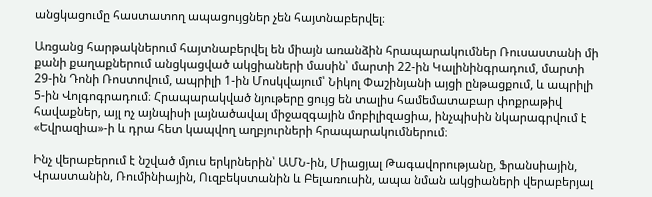անցկացումը հաստատող ապացույցներ չեն հայտնաբերվել։

Առցանց հարթակներում հայտնաբերվել են միայն առանձին հրապարակումներ Ռուսաստանի մի քանի քաղաքներում անցկացված ակցիաների մասին՝ մարտի 22-ին Կալինինգրադում, մարտի 29-ին Դոնի Ռոստովում, ապրիլի 1-ին Մոսկվայում՝ Նիկոլ Փաշինյանի այցի ընթացքում, և ապրիլի 5-ին Վոլգոգրադում։ Հրապարակված նյութերը ցույց են տալիս համեմատաբար փոքրաթիվ հավաքներ, այլ ոչ այնպիսի լայնածավալ միջազգային մոբիլիզացիա, ինչպիսին նկարագրվում է «Եվրազիա»-ի և դրա հետ կապվող աղբյուրների հրապարակումներում։

Ինչ վերաբերում է նշված մյուս երկրներին՝ ԱՄՆ-ին, Միացյալ Թագավորությանը, Ֆրանսիային, Վրաստանին, Ռումինիային, Ուզբեկստանին և Բելառուսին, ապա նման ակցիաների վերաբերյալ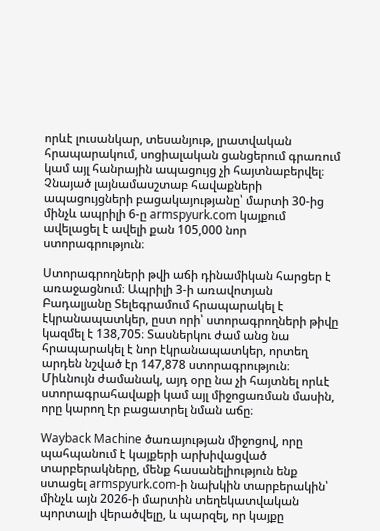որևէ լուսանկար, տեսանյութ, լրատվական հրապարակում, սոցիալական ցանցերում գրառում կամ այլ հանրային ապացույց չի հայտնաբերվել։ Չնայած լայնամասշտաբ հավաքների ապացույցների բացակայությանը՝ մարտի 30-ից մինչև ապրիլի 6-ը armspyurk.com կայքում ավելացել է ավելի քան 105,000 նոր ստորագրություն։

Ստորագրողների թվի աճի դինամիկան հարցեր է առաջացնում։ Ապրիլի 3-ի առավոտյան Բադալյանը Տելեգրամում հրապարակել է էկրանապատկեր, ըստ որի՝ ստորագրողների թիվը կազմել է 138,705։ Տասներկու ժամ անց նա հրապարակել է նոր էկրանապատկեր, որտեղ արդեն նշված էր 147,878 ստորագրություն։ Միևնույն ժամանակ, այդ օրը նա չի հայտնել որևէ ստորագրահավաքի կամ այլ միջոցառման մասին, որը կարող էր բացատրել նման աճը։

Wayback Machine ծառայության միջոցով, որը պահպանում է կայքերի արխիվացված տարբերակները, մենք հասանելիություն ենք ստացել armspyurk.com-ի նախկին տարբերակին՝ մինչև այն 2026-ի մարտին տեղեկատվական պորտալի վերածվելը, և պարզել, որ կայքը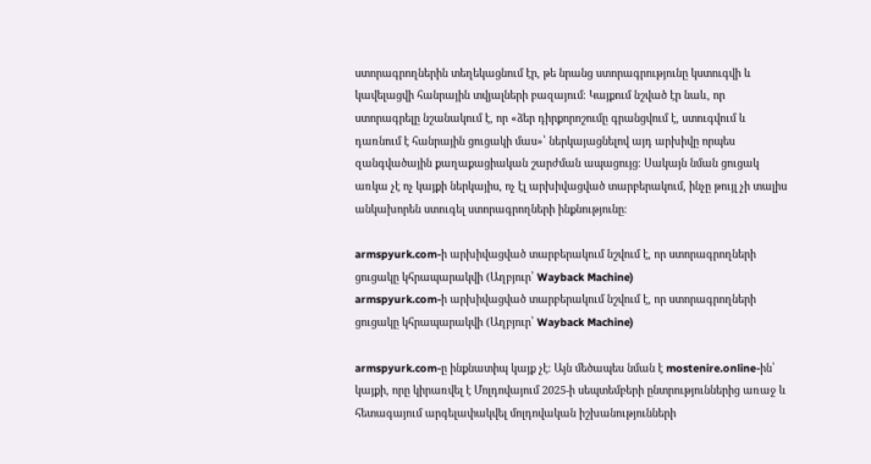ստորագրողներին տեղեկացնում էր, թե նրանց ստորագրությունը կստուգվի և կավելացվի հանրային տվյալների բազայում։ Կայքում նշված էր նաև, որ ստորագրելը նշանակում է, որ «ձեր դիրքորոշումը գրանցվում է, ստուգվում և դառնում է հանրային ցուցակի մաս»՝ ներկայացնելով այդ արխիվը որպես զանգվածային քաղաքացիական շարժման ապացույց։ Սակայն նման ցուցակ առկա չէ ոչ կայքի ներկայիս, ոչ էլ արխիվացված տարբերակում, ինչը թույլ չի տալիս անկախորեն ստուգել ստորագրողների ինքնությունը։

armspyurk.com-ի արխիվացված տարբերակում նշվում է, որ ստորագրողների ցուցակը կհրապարակվի (Աղբյուր՝ Wayback Machine)
armspyurk.com-ի արխիվացված տարբերակում նշվում է, որ ստորագրողների ցուցակը կհրապարակվի (Աղբյուր՝ Wayback Machine)

armspyurk.com-ը ինքնատիպ կայք չէ։ Այն մեծապես նման է mostenire.online-ին՝ կայքի, որը կիրառվել է Մոլդովայում 2025-ի սեպտեմբերի ընտրություններից առաջ և հետագայում արգելափակվել մոլդովական իշխանությունների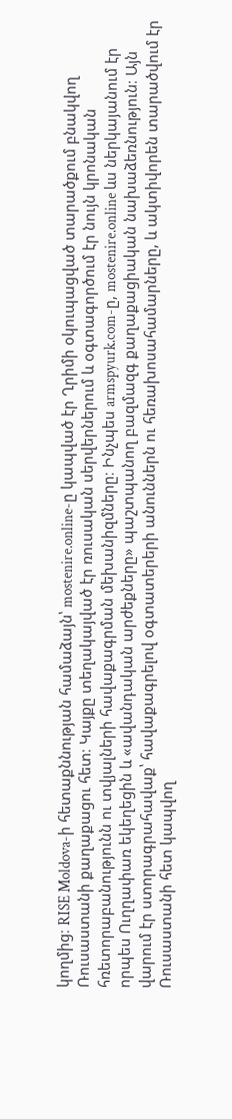կողմից։ RISE Moldova-ի հետաքննության համաձայն՝ mostenire.online-ը կապված էր Ղրիմի օկուպացված տարածքում բնակվող Ռուսաստանի քաղաքացու հետ։ Կայքը տեղակայված էր ռուսական սերվերներում և օգտագործում էր նույն կրոնական հռետորաբանությունն ու տվյալների հավաքագրման մեխանիզմները։ Ինչպես armspyurk.com-ը, mostenire.online ևս ներկայանում էր որպես Ուղղափառ եկեղեցին և «ավանդական արժեքները» պաշտպանող բազմազգ քաղաքացիական նախաձեռնություն։ Այն վարում էր ստորագրահավաք՝ հավաքագրելով օգտատերերի անուններն ու հեռախոսահամարները, և ակտիվորեն տարածվում էր Ռուսաստանի հետ կապվող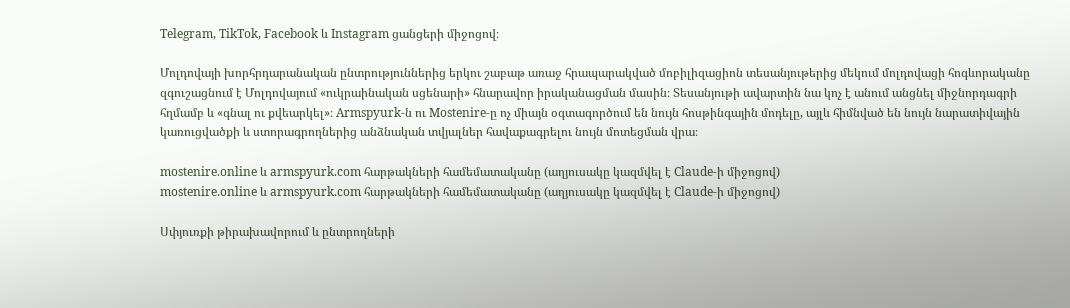Telegram, TikTok, Facebook և Instagram ցանցերի միջոցով։

Մոլդովայի խորհրդարանական ընտրություններից երկու շաբաթ առաջ հրապարակված մոբիլիզացիոն տեսանյութերից մեկում մոլդովացի հոգևորականը զգուշացնում է Մոլդովայում «ուկրաինական սցենարի» հնարավոր իրականացման մասին։ Տեսանյութի ավարտին նա կոչ է անում անցնել միջնորդագրի հղմամբ և «գնալ ու քվեարկել»։ Armspyurk-ն ու Mostenire-ը ոչ միայն օգտագործում են նույն հոսթինգային մոդելը, այլև հիմնված են նույն նարատիվային կառուցվածքի և ստորագրողներից անձնական տվյալներ հավաքագրելու նույն մոտեցման վրա։

mostenire.online և armspyurk.com հարթակների համեմատականը (աղյուսակը կազմվել է Claude-ի միջոցով)
mostenire.online և armspyurk.com հարթակների համեմատականը (աղյուսակը կազմվել է Claude-ի միջոցով)

Սփյուռքի թիրախավորում և ընտրողների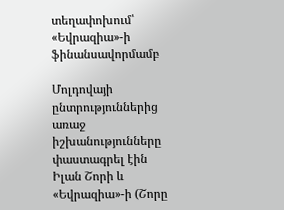տեղափոխում՝ «Եվրազիա»-ի ֆինանսավորմամբ

Մոլդովայի ընտրություններից առաջ իշխանությունները փաստագրել էին Իլան Շորի և «Եվրազիա»-ի (Շորը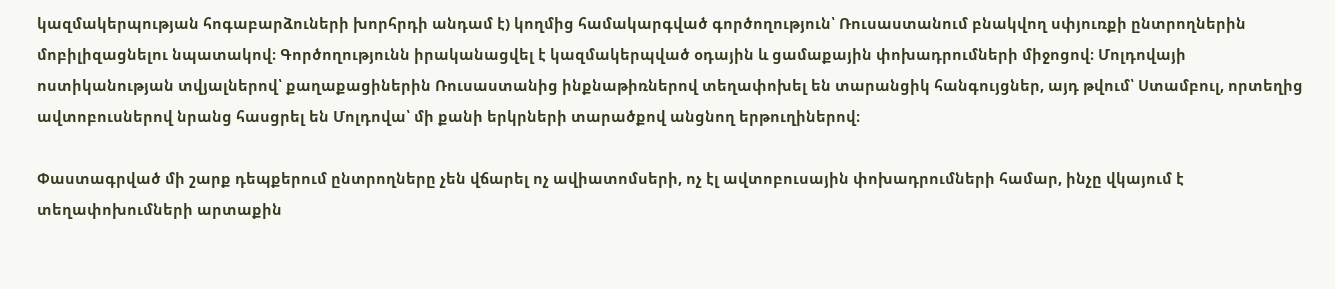կազմակերպության հոգաբարձուների խորհրդի անդամ է) կողմից համակարգված գործողություն՝ Ռուսաստանում բնակվող սփյուռքի ընտրողներին մոբիլիզացնելու նպատակով։ Գործողությունն իրականացվել է կազմակերպված օդային և ցամաքային փոխադրումների միջոցով։ Մոլդովայի ոստիկանության տվյալներով՝ քաղաքացիներին Ռուսաստանից ինքնաթիռներով տեղափոխել են տարանցիկ հանգույցներ, այդ թվում՝ Ստամբուլ, որտեղից ավտոբուսներով նրանց հասցրել են Մոլդովա՝ մի քանի երկրների տարածքով անցնող երթուղիներով։

Փաստագրված մի շարք դեպքերում ընտրողները չեն վճարել ոչ ավիատոմսերի, ոչ էլ ավտոբուսային փոխադրումների համար, ինչը վկայում է տեղափոխումների արտաքին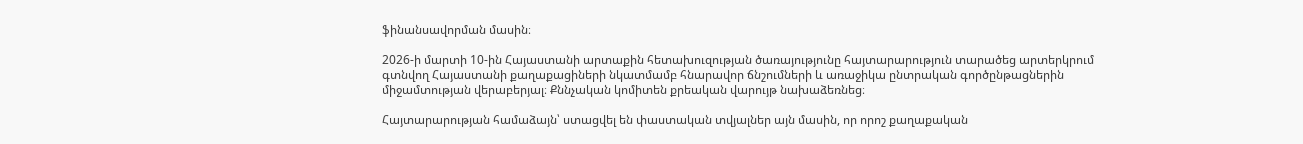ֆինանսավորման մասին։

2026-ի մարտի 10-ին Հայաստանի արտաքին հետախուզության ծառայությունը հայտարարություն տարածեց արտերկրում գտնվող Հայաստանի քաղաքացիների նկատմամբ հնարավոր ճնշումների և առաջիկա ընտրական գործընթացներին միջամտության վերաբերյալ։ Քննչական կոմիտեն քրեական վարույթ նախաձեռնեց։

Հայտարարության համաձայն՝ ստացվել են փաստական տվյալներ այն մասին, որ որոշ քաղաքական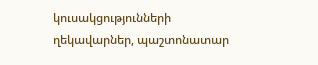կուսակցությունների ղեկավարներ, պաշտոնատար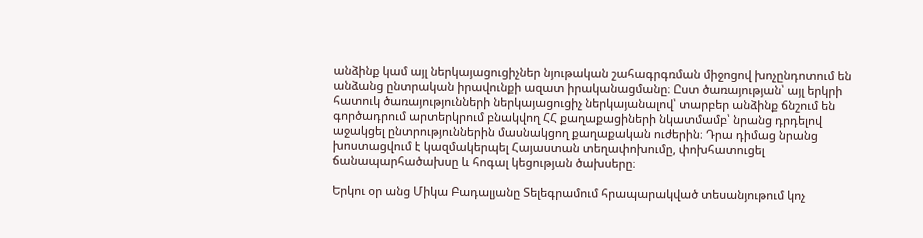անձինք կամ այլ ներկայացուցիչներ նյութական շահագրգռման միջոցով խոչընդոտում են անձանց ընտրական իրավունքի ազատ իրականացմանը։ Ըստ ծառայության՝ այլ երկրի հատուկ ծառայությունների ներկայացուցիչ ներկայանալով՝ տարբեր անձինք ճնշում են գործադրում արտերկրում բնակվող ՀՀ քաղաքացիների նկատմամբ՝ նրանց դրդելով աջակցել ընտրություններին մասնակցող քաղաքական ուժերին։ Դրա դիմաց նրանց խոստացվում է կազմակերպել Հայաստան տեղափոխումը, փոխհատուցել ճանապարհածախսը և հոգալ կեցության ծախսերը։

Երկու օր անց Միկա Բադալյանը Տելեգրամում հրապարակված տեսանյութում կոչ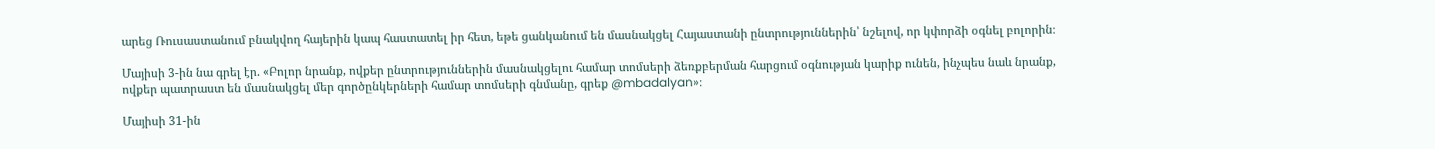արեց Ռուսաստանում բնակվող հայերին կապ հաստատել իր հետ, եթե ցանկանում են մասնակցել Հայաստանի ընտրություններին՝ նշելով, որ կփորձի օգնել բոլորին։

Մայիսի 3-ին նա գրել էր. «Բոլոր նրանք, ովքեր ընտրություններին մասնակցելու համար տոմսերի ձեռքբերման հարցում օգնության կարիք ունեն, ինչպես նաև նրանք, ովքեր պատրաստ են մասնակցել մեր գործընկերների համար տոմսերի գնմանը, գրեք @mbadalyan»։

Մայիսի 31-ին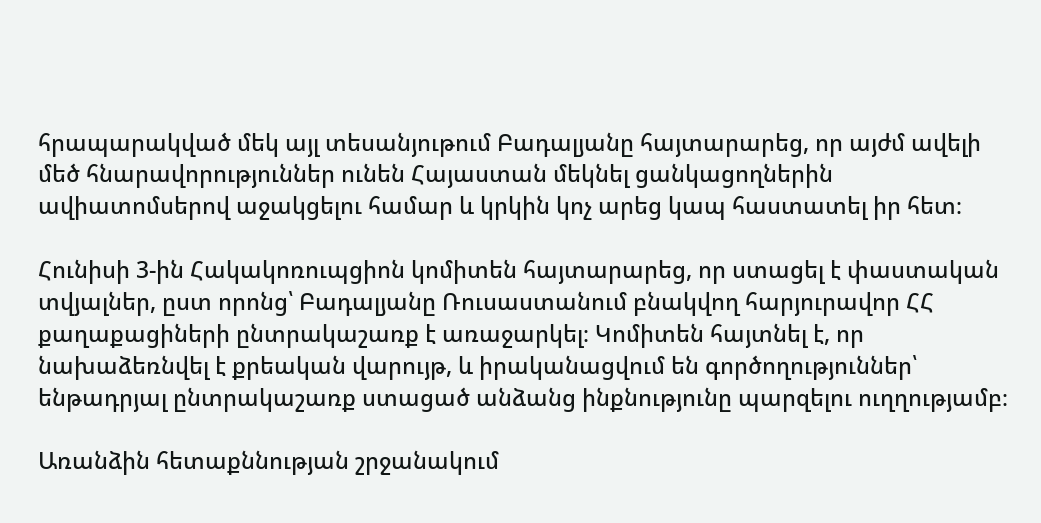հրապարակված մեկ այլ տեսանյութում Բադալյանը հայտարարեց, որ այժմ ավելի մեծ հնարավորություններ ունեն Հայաստան մեկնել ցանկացողներին ավիատոմսերով աջակցելու համար և կրկին կոչ արեց կապ հաստատել իր հետ։

Հունիսի 3-ին Հակակոռուպցիոն կոմիտեն հայտարարեց, որ ստացել է փաստական տվյալներ, ըստ որոնց՝ Բադալյանը Ռուսաստանում բնակվող հարյուրավոր ՀՀ քաղաքացիների ընտրակաշառք է առաջարկել։ Կոմիտեն հայտնել է, որ նախաձեռնվել է քրեական վարույթ, և իրականացվում են գործողություններ՝ ենթադրյալ ընտրակաշառք ստացած անձանց ինքնությունը պարզելու ուղղությամբ։

Առանձին հետաքննության շրջանակում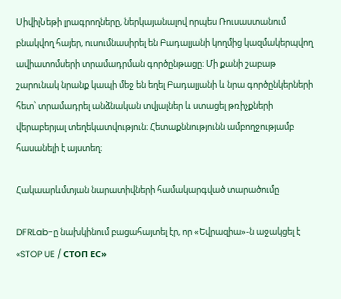ՍիվիլՆեթի լրագրողները, ներկայանալով որպես Ռուսաստանում բնակվող հայեր, ուսումնասիրել են Բադալյանի կողմից կազմակերպվող ավիատոմսերի տրամադրման գործընթացը։ Մի քանի շաբաթ շարունակ նրանք կապի մեջ են եղել Բադալյանի և նրա գործընկերների հետ՝ տրամադրել անձնական տվյալներ և ստացել թռիչքների վերաբերյալ տեղեկատվություն։ Հետաքննությունն ամբողջությամբ հասանելի է այստեղ։

Հակաարևմտյան նարատիվների համակարգված տարածումը

DFRLab-ը նախկինում բացահայտել էր, որ «Եվրազիա»-ն աջակցել է «STOP UE / СТОП ЕС»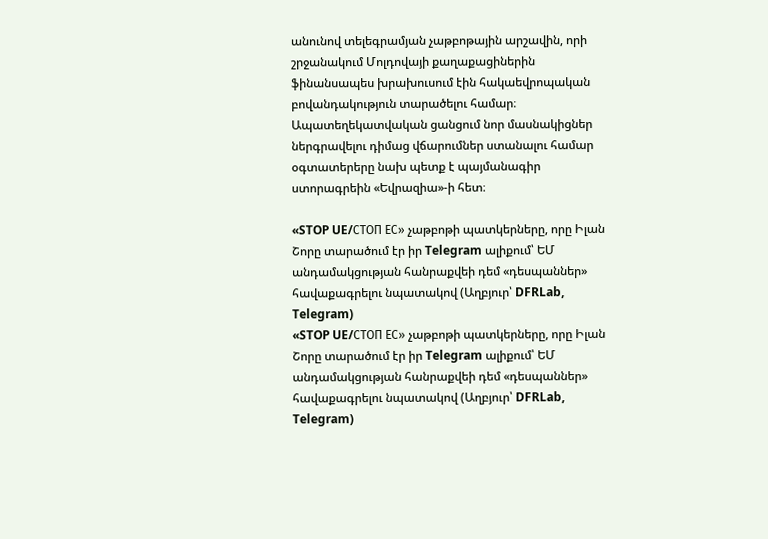անունով տելեգրամյան չաթբոթային արշավին, որի շրջանակում Մոլդովայի քաղաքացիներին ֆինանսապես խրախուսում էին հակաեվրոպական բովանդակություն տարածելու համար։ Ապատեղեկատվական ցանցում նոր մասնակիցներ ներգրավելու դիմաց վճարումներ ստանալու համար օգտատերերը նախ պետք է պայմանագիր ստորագրեին «Եվրազիա»-ի հետ։

«STOP UE/СТОП ЕС» չաթբոթի պատկերները, որը Իլան Շորը տարածում էր իր Telegram ալիքում՝ ԵՄ անդամակցության հանրաքվեի դեմ «դեսպաններ» հավաքագրելու նպատակով (Աղբյուր՝ DFRLab, Telegram)
«STOP UE/СТОП ЕС» չաթբոթի պատկերները, որը Իլան Շորը տարածում էր իր Telegram ալիքում՝ ԵՄ անդամակցության հանրաքվեի դեմ «դեսպաններ» հավաքագրելու նպատակով (Աղբյուր՝ DFRLab, Telegram)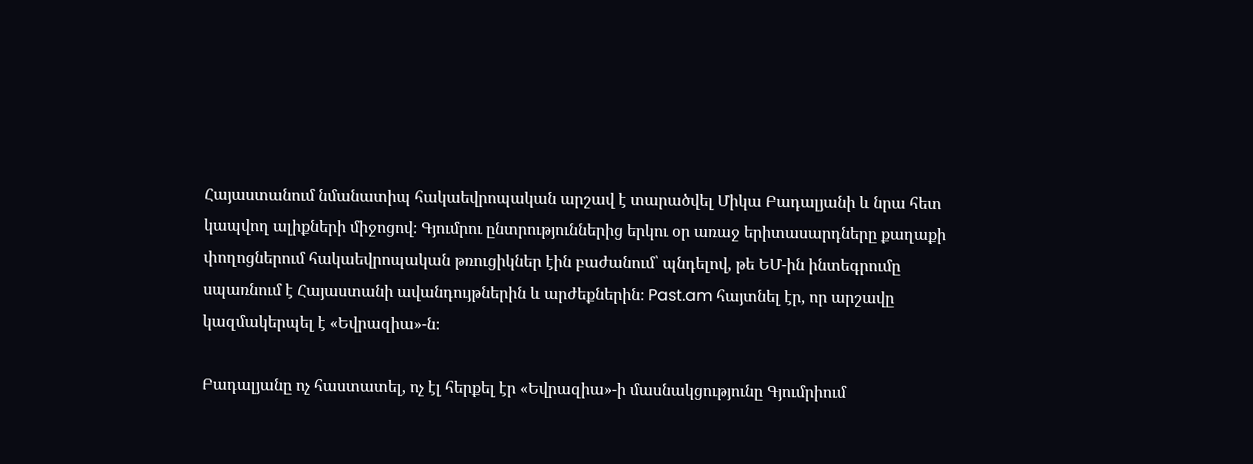Հայաստանում նմանատիպ հակաեվրոպական արշավ է տարածվել Միկա Բադալյանի և նրա հետ կապվող ալիքների միջոցով։ Գյումրու ընտրություններից երկու օր առաջ երիտասարդները քաղաքի փողոցներում հակաեվրոպական թռուցիկներ էին բաժանում՝ պնդելով, թե ԵՄ-ին ինտեգրումը սպառնում է Հայաստանի ավանդույթներին և արժեքներին։ Past.am հայտնել էր, որ արշավը կազմակերպել է «Եվրազիա»-ն։

Բադալյանը ոչ հաստատել, ոչ էլ հերքել էր «Եվրազիա»-ի մասնակցությունը Գյումրիում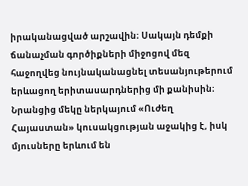իրականացված արշավին։ Սակայն դեմքի ճանաչման գործիքների միջոցով մեզ հաջողվեց նույնականացնել տեսանյութերում երևացող երիտասարդներից մի քանիսին։ Նրանցից մեկը ներկայում «Ուժեղ Հայաստան» կուսակցության աջակից է, իսկ մյուսները երևում են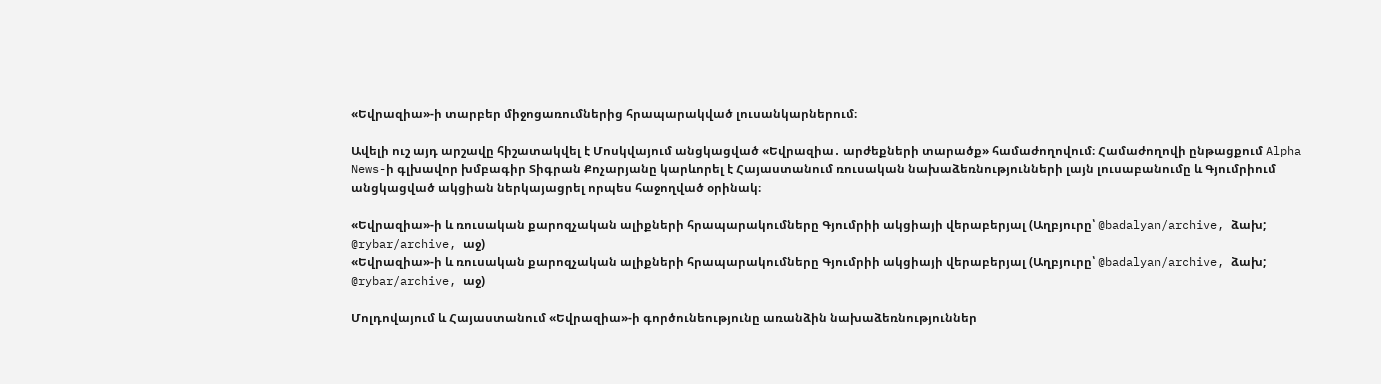«Եվրազիա»-ի տարբեր միջոցառումներից հրապարակված լուսանկարներում։

Ավելի ուշ այդ արշավը հիշատակվել է Մոսկվայում անցկացված «Եվրազիա․ արժեքների տարածք» համաժողովում։ Համաժողովի ընթացքում Alpha News-ի գլխավոր խմբագիր Տիգրան Քոչարյանը կարևորել է Հայաստանում ռուսական նախաձեռնությունների լայն լուսաբանումը և Գյումրիում անցկացված ակցիան ներկայացրել որպես հաջողված օրինակ։

«Եվրազիա»-ի և ռուսական քարոզչական ալիքների հրապարակումները Գյումրիի ակցիայի վերաբերյալ (Աղբյուրը՝ @badalyan/archive, ձախ; @rybar/archive, աջ)
«Եվրազիա»-ի և ռուսական քարոզչական ալիքների հրապարակումները Գյումրիի ակցիայի վերաբերյալ (Աղբյուրը՝ @badalyan/archive, ձախ; @rybar/archive, աջ)

Մոլդովայում և Հայաստանում «Եվրազիա»-ի գործունեությունը առանձին նախաձեռնություններ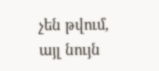չեն թվում, այլ նույն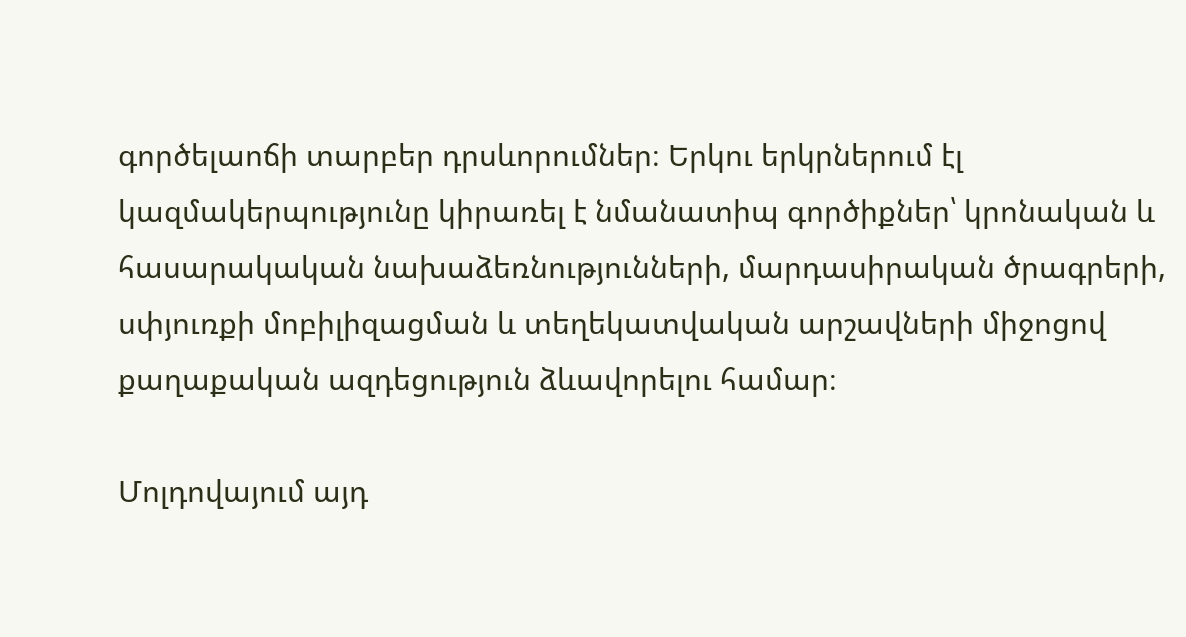գործելաոճի տարբեր դրսևորումներ։ Երկու երկրներում էլ կազմակերպությունը կիրառել է նմանատիպ գործիքներ՝ կրոնական և հասարակական նախաձեռնությունների, մարդասիրական ծրագրերի, սփյուռքի մոբիլիզացման և տեղեկատվական արշավների միջոցով քաղաքական ազդեցություն ձևավորելու համար։

Մոլդովայում այդ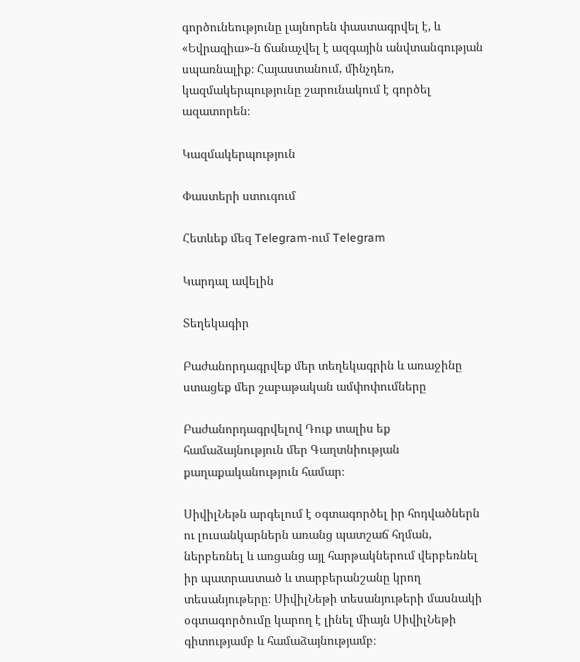գործունեությունը լայնորեն փաստագրվել է, և «Եվրազիա»-ն ճանաչվել է ազգային անվտանգության սպառնալիք։ Հայաստանում, մինչդեռ, կազմակերպությունը շարունակում է գործել ազատորեն։

Կազմակերպություն

Փաստերի ստուգում

Հետևեք մեզ Telegram-ում Telegram

Կարդալ ավելին

Տեղեկագիր

Բաժանորդագրվեք մեր տեղեկագրին և առաջինը ստացեք մեր շաբաթական ամփոփումները

Բաժանորդագրվելով Դուք տալիս եք համաձայնություն մեր Գաղտնիության քաղաքականություն համար։

ՍիվիլՆեթն արգելում է օգտագործել իր հոդվածներն ու լուսանկարներն առանց պատշաճ հղման, ներբեռնել և առցանց այլ հարթակներում վերբեռնել իր պատրաստած և տարբերանշանը կրող տեսանյութերը։ ՍիվիլՆեթի տեսանյութերի մասնակի օգտագործումը կարող է լինել միայն ՍիվիլՆեթի գիտությամբ և համաձայնությամբ։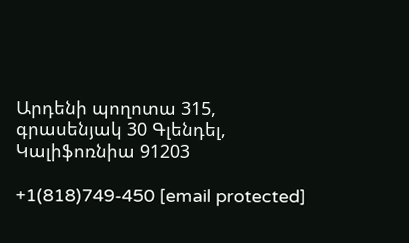Արդենի պողոտա 315, գրասենյակ 30 Գլենդել, Կալիֆոռնիա 91203

+1(818)749-450 [email protected]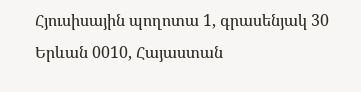Հյուսիսային պողոտա 1, գրասենյակ 30 Երևան 0010, Հայաստան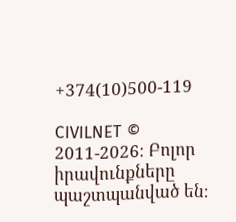+374(10)500-119

CIVILNET © 2011-2026։ Բոլոր իրավունքները պաշտպանված են։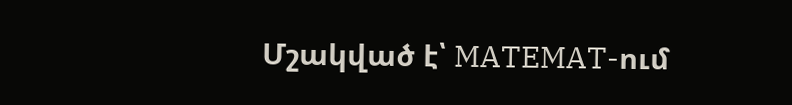Մշակված է՝ MATEMAT-ում